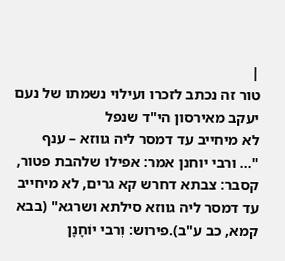|
טור זה נכתב לזכרו ועילוי נשמתו של נעם יעקב מאירסון הי"ד שנפל
לא מיחייב עד דמסר ליה גווזא – ענף
"... ורבי יוחנן אמר: אפילו שלהבת פטור, קסבר: צבתא דחרש קא גרים, לא מיחייב עד דמסר ליה גווזא סילתא ושרגא" (בבא קמא, כב ע"ב).פירוש: וְרבי יוֹחָנָן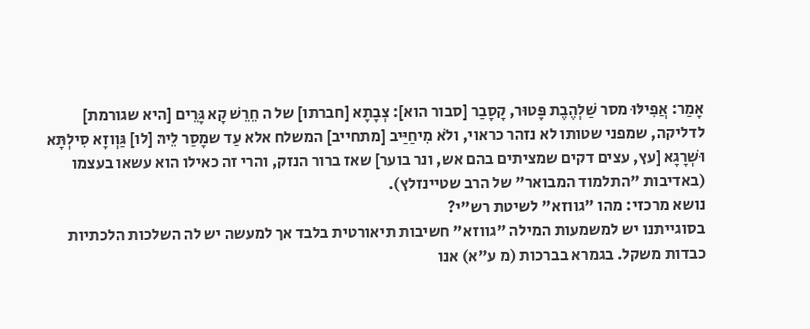אָמַר: אֲפִילּוּ מסר שַׁלְהֶבֶת פָּטוּר, קָסָבַר [סבור הוא]: צְבָתָא [חברתו] של ה חֵרֵשׁ קָא גָּרֵים [היא שגורמת] לדליקה, שמפני שטותו לא נזהר כראוי, ולֹא מִיחַיַּיב [מתחייב] המשלח אלא עַד שמָסַר לֵיהּ [לו] גַּוְוזָא סִילְתָּא וּשְׁרָגָא [עץ, עצים דקים שמציתים בהם אש, ונר בוער] שאז ברור הנזק, והרי זה כאילו הוא עשאו בעצמו (באדיבות "התלמוד המבואר" של הרב שטיינזלץ).
נושא מרכזי: מהו "גווזא" לשיטת רש"י?
בסוגייתנו יש למשמעות המילה "גווזא" חשיבות תיאורטית בלבד אך למעשה יש לה השלכות הלכתיות כבדות משקל. בגמרא בברכות (מ ע"א) אנו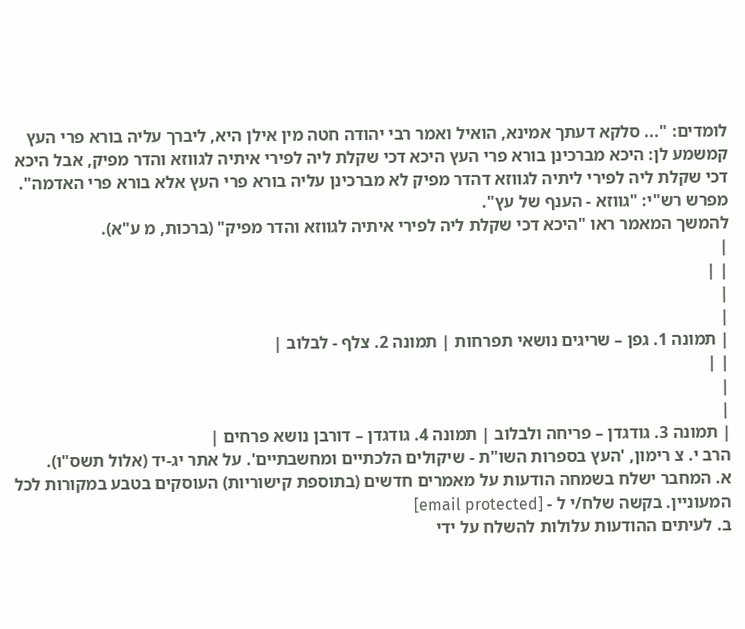לומדים: "... סלקא דעתך אמינא, הואיל ואמר רבי יהודה חטה מין אילן היא, ליברך עליה בורא פרי העץ קמשמע לן: היכא מברכינן בורא פרי העץ היכא דכי שקלת ליה לפירי איתיה לגווזא והדר מפיק, אבל היכא דכי שקלת ליה לפירי ליתיה לגווזא דהדר מפיק לא מברכינן עליה בורא פרי העץ אלא בורא פרי האדמה". מפרש רש"י: "גווזא - הענף של עץ".
להמשך המאמר ראו "היכא דכי שקלת ליה לפירי איתיה לגווזא והדר מפיק" (ברכות, מ ע"א).
|
| |
|
|
| תמונה 1. גפן – שריגים נושאי תפרחות | תמונה 2. צלף - לבלוב |
| |
|
|
| תמונה 3. גודגדן – פריחה ולבלוב | תמונה 4. גודגדן – דורבן נושא פרחים |
הרב י. צ רימון, 'העץ בספרות השו"ת - שיקולים הלכתיים ומחשבתיים'. על אתר יג-יד (אלול תשס"ו).
א. המחבר ישלח בשמחה הודעות על מאמרים חדשים (בתוספת קישוריות) העוסקים בטבע במקורות לכל המעוניין. בקשה שלח/י ל - [email protected]
ב. לעיתים ההודעות עלולות להשלח על ידי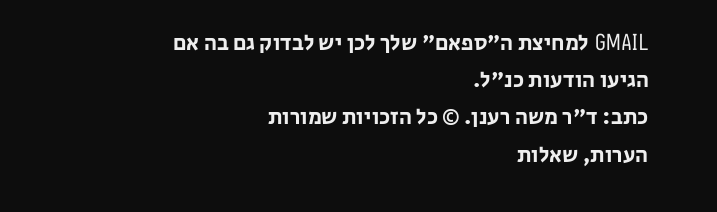GMAIL למחיצת ה"ספאם" שלך לכן יש לבדוק גם בה אם הגיעו הודעות כנ"ל.
כתב: ד"ר משה רענן. © כל הזכויות שמורות
הערות, שאלות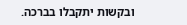ובקשות יתקבלו בברכה.